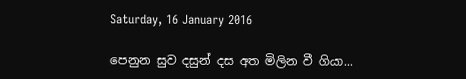Saturday, 16 January 2016

පෙනුන සුව දසුන් දස අත මිලින වී ගියා...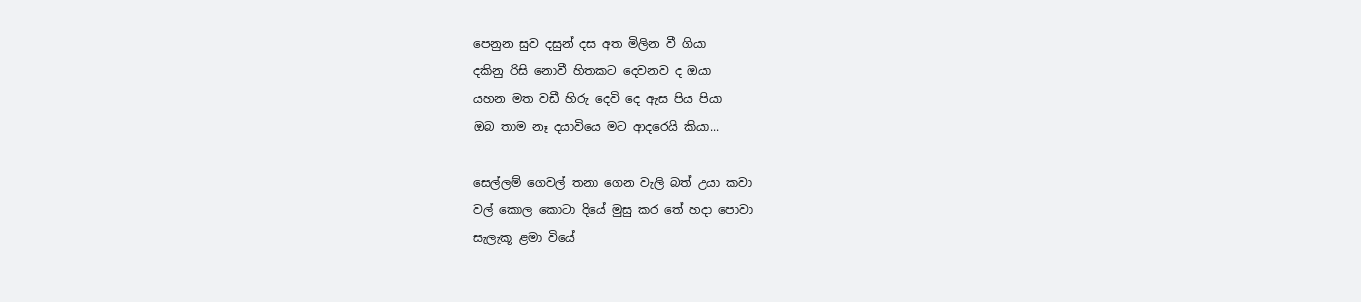පෙනුන සුව දසුන් දස අත මිලින වී ගියා
දකිනු රිසි නොවී හිතකට දෙවනව ද ඔයා
යහන මත වඩී හිරු දෙවි දෙ ඇස පිය පියා
ඔබ තාම නෑ දයාවියෙ මට ආදරෙයි කියා...

සෙල්ලම් ගෙවල් තනා ගෙන වැලි බත් උයා කවා
වල් කොල කොටා දියේ මුසු කර තේ හදා පොවා
සැලැකූ ළමා වියේ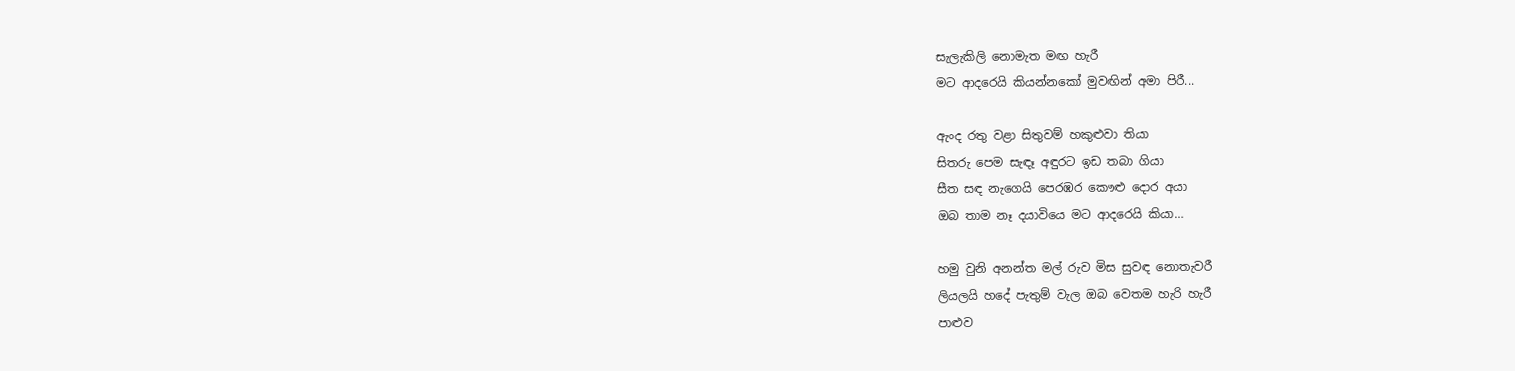සැලැකිලි නොමැත මඟ හැරී
මට ආදරෙයි කියන්නකෝ මුවඟින් අමා පිරී...

ඇංද රතු වළා සිතුවම් හකුළුවා තියා
සිතරු පෙම සැඳෑ අඳුරට ඉඩ තබා ගියා
සීත සඳ නැගෙයි පෙරඹර කෞළු දොර අයා
ඔබ තාම නෑ දයාවියෙ මට ආදරෙයි කියා…

හමු වුනි අනන්ත මල් රුව මිස සුවඳ නොතැවරී
ලියලයි හදේ පැතුම් වැල ඔබ වෙතම හැරි හැරී
පාළුව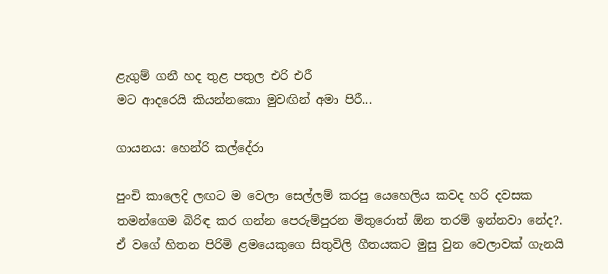ළැගුම් ගනී හද තුළ පතුල එරි එරී
මට ආදරෙයි කියන්නකො මුවඟින් අමා පිරී...

ගායනය: හෙන්රි කල්දේරා

පුංචි කාලෙදි ලඟට ම වෙලා සෙල්ලම් කරපු යෙහෙලිය කවද හරි දවසක තමන්ගෙම බිරිඳ කර ගන්න පෙරුම්පුරන මිතුරොත් ඕන තරම් ඉන්නවා නේද?. ඒ වගේ හිතන පිරිමි ළමයෙකුගෙ සිතුවිලි ගීතයකට මුසු වුන වෙලාවක් ගැනයි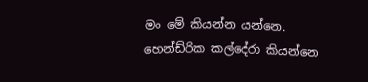මං මේ කියන්න යන්නෙ. හෙන්ඩ්රික කල්දේරා කියන්නෙ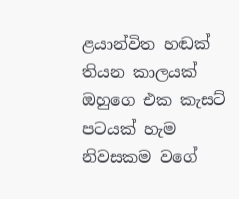ළයාන්විත හඬක් තියන කාලයක් ඔහුගෙ එක කැසට් පටයක් හැම නිවසකම වගේ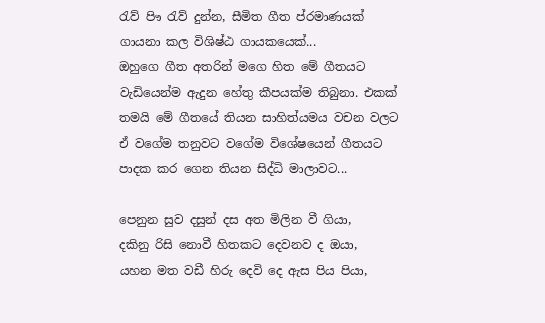රැව් පිෟ රැව් දුන්න, සීමිත ගීත ප්රමාණයක් ගායනා කල විශිෂ්ඨ ගායකයෙක්...
ඔහුගෙ ගීත අතරින් මගෙ හිත මේ ගීතයට වැඩියෙන්ම ඇදුන හේතු කීපයක්ම තිබුනා. එකක් තමයි මේ ගීතයේ තියන සාහිත්යමය වචන වලට ඒ වගේම තනුවට වගේම විශේෂයෙන් ගීතයට පාදක කර ගෙන තියන සිද්ධි මාලාවට...

පෙනුන සුව දසුන් දස අත මිලින වී ගියා,
දකිනු රිසි නොවී හිතකට දෙවනව ද ඔයා,
යහන මත වඩී හිරු දෙවි දෙ ඇස පිය පියා,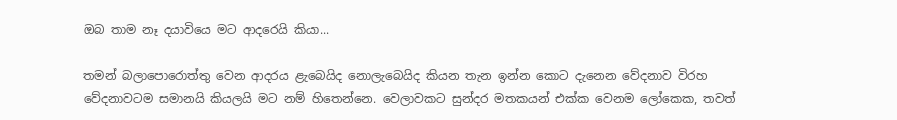ඔබ තාම නෑ දයාවියෙ මට ආදරෙයි කියා...

තමන් බලාපොරොත්තු වෙන ආදරය ළැබෙයිද නොලැබෙයිද කියන තැන ඉන්න කොට දැනෙන වේදනාව විරහ වේදනාවටම සමානයි කියලයි මට නම් හිතෙන්නෙ. වෙලාවකට සුන්දර මතකයන් එක්ක වෙනම ලෝකෙක, තවත්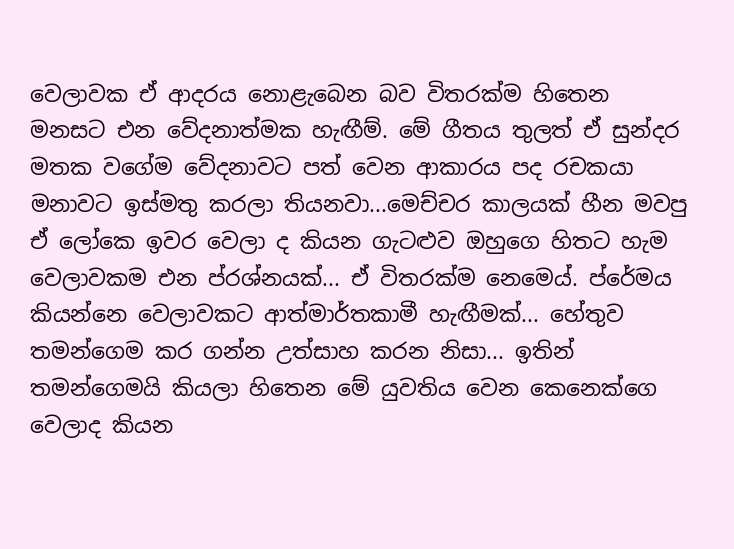වෙලාවක ඒ ආදරය නොළැබෙන බව විතරක්ම හිතෙන මනසට එන වේදනාත්මක හැඟීම්. මේ ගීතය තුලත් ඒ සුන්දර මතක වගේම වේදනාවට පත් වෙන ආකාරය පද රචකයා මනාවට ඉස්මතු කරලා තියනවා...මෙච්චර කාලයක් හීන මවපු ඒ ලෝකෙ ඉවර වෙලා ද කියන ගැටළුව ඔහුගෙ හිතට හැම වෙලාවකම එන ප්රශ්නයක්... ඒ විතරක්ම නෙමෙය්. ප්රේමය කියන්නෙ වෙලාවකට ආත්මාර්තකාමී හැඟීමක්... හේතුව තමන්ගෙම කර ගන්න උත්සාහ කරන නිසා... ඉතින් තමන්ගෙමයි කියලා හිතෙන මේ යුවතිය වෙන කෙනෙක්ගෙ වෙලාද කියන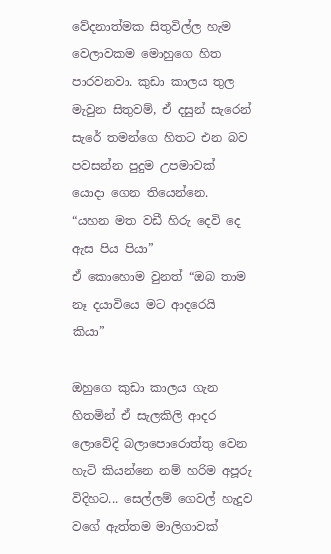වේදනාත්මක සිතුවිල්ල හැම වෙලාවකම මොහුගෙ හිත පාරවනවා. කුඩා කාලය තුල මැවුන සිතුවම්, ඒ දසුන් සැරෙන් සැරේ තමන්ගෙ හිතට එන බව පවසන්න පුදුම උපමාවක් යොදා ගෙන තියෙන්නෙ.
“යහන මත වඩී හිරු දෙවි දෙ ඇස පිය පියා”
ඒ කොහොම වුනත් “ඔබ තාම නෑ දයාවියෙ මට ආදරෙයි කියා”

ඔහුගෙ කුඩා කාලය ගැන හිතමින් ඒ සැලකිලි ආදර ලොවේදි බලාපොරොත්තු වෙන හැටි කියන්නෙ නම් හරිම අපූරු විදිහට... සෙල්ලම් ගෙවල් හැදුව වගේ ඇත්තම මාලිගාවක්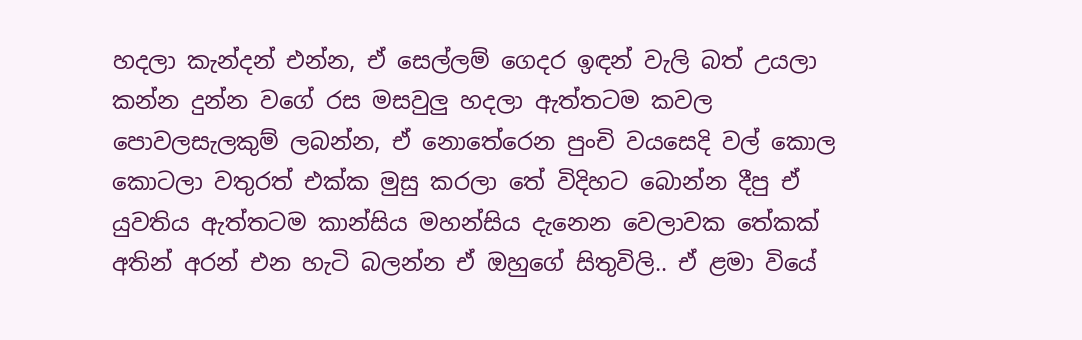හදලා කැන්දන් එන්න, ඒ සෙල්ලම් ගෙදර ඉඳන් වැලි බත් උයලා කන්න දුන්න වගේ රස මසවුලු හදලා ඇත්තටම කවල පොවලසැලකුම් ලබන්න, ඒ නොතේරෙන පුංචි වයසෙදි වල් කොල කොටලා වතුරත් එක්ක මුසු කරලා තේ විදිහට බොන්න දීපු ඒ යුවතිය ඇත්තටම කාන්සිය මහන්සිය දැනෙන වෙලාවක තේකක් අතින් අරන් එන හැටි බලන්න ඒ ඔහුගේ සිතුවිලි.. ඒ ළමා වියේ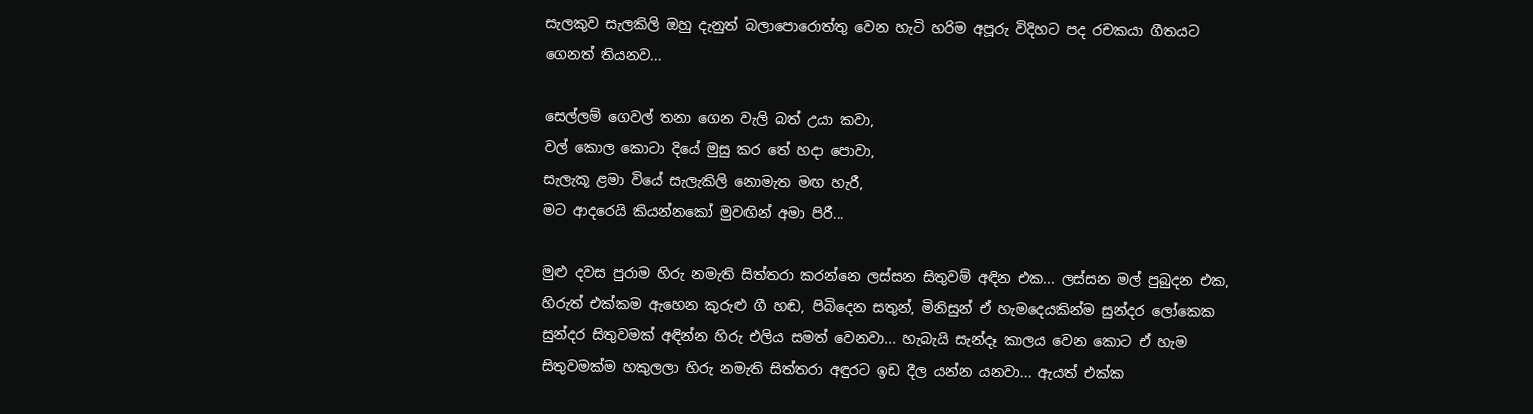සැලකුව සැලකිලි ඔහු දැනුත් බලාපොරොත්තු වෙන හැටි හරිම අපූරු විදිහට පද රචකයා ගීතයට ගෙනත් තියනව...

සෙල්ලම් ගෙවල් තනා ගෙන වැලි බත් උයා කවා,
වල් කොල කොටා දියේ මුසු කර තේ හදා පොවා,
සැලැකූ ළමා වියේ සැලැකිලි නොමැත මඟ හැරී,
මට ආදරෙයි කියන්නකෝ මුවඟින් අමා පිරී...

මුළු දවස පුරාම හිරු නමැති සිත්තරා කරන්නෙ ලස්සන සිතුවම් අඳින එක... ලස්සන මල් පුබුදන එක, හිරුත් එක්කම ඇහෙන කුරුළු ගී හඬ, පිබිදෙන සතුන්, මිනිසුන් ඒ හැමදෙයකින්ම සුන්දර ලෝකෙක සුන්දර සිතුවමක් අඳින්න හිරු එලිය සමත් වෙනවා... හැබැයි සැන්දෑ කාලය වෙන කොට ඒ හැම සිතුවමක්ම හකුලලා හිරු නමැති සිත්තරා අඳුරට ඉඩ දීල යන්න යනවා... ඇයත් එක්ක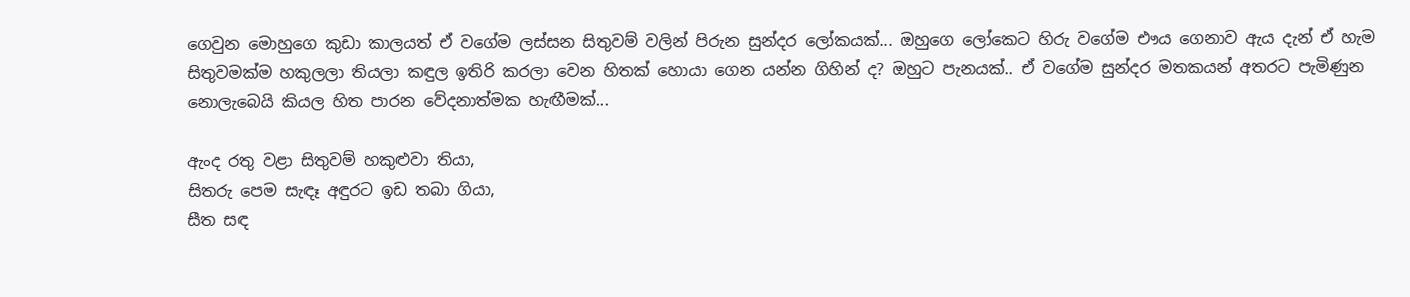ගෙවුන මොහුගෙ කුඩා කාලයත් ඒ වගේම ලස්සන සිතුවම් වලින් පිරුන සුන්දර ලෝකයක්... ඔහුගෙ ලෝකෙට හිරු වගේම එෟය ගෙනාව ඇය දැන් ඒ හැම සිතුවමක්ම හකුලලා තියලා කඳුල ඉතිරි කරලා වෙන හිතක් හොයා ගෙන යන්න ගිහින් ද? ඔහුට පැනයක්.. ඒ වගේම සුන්දර මතකයන් අතරට පැමිණුන නොලැබෙයි කියල හිත පාරන වේදනාත්මක හැඟීමක්...

ඇංද රතු වළා සිතුවම් හකුළුවා තියා,
සිතරු පෙම සැඳෑ අඳුරට ඉඩ තබා ගියා,
සීත සඳ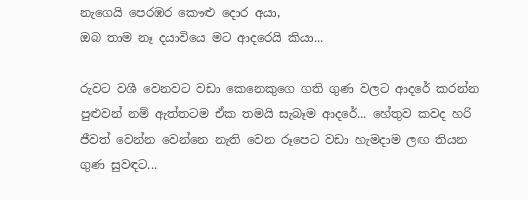නැගෙයි පෙරඹර කෞළු දොර අයා,
ඔබ තාම නෑ දයාවියෙ මට ආදරෙයි කියා...

රුවට වශී වෙනවට වඩා කෙනෙකුගෙ ගති ගුණ වලට ආදරේ කරන්න පුළුවන් නම් ඇත්තටම ඒක තමයි සැබෑම ආදරේ... හේතුව කවද හරි ජීවත් වෙන්න වෙන්නෙ නැති වෙන රූපෙට වඩා හැමදාම ලඟ තියන ගුණ සුවඳට...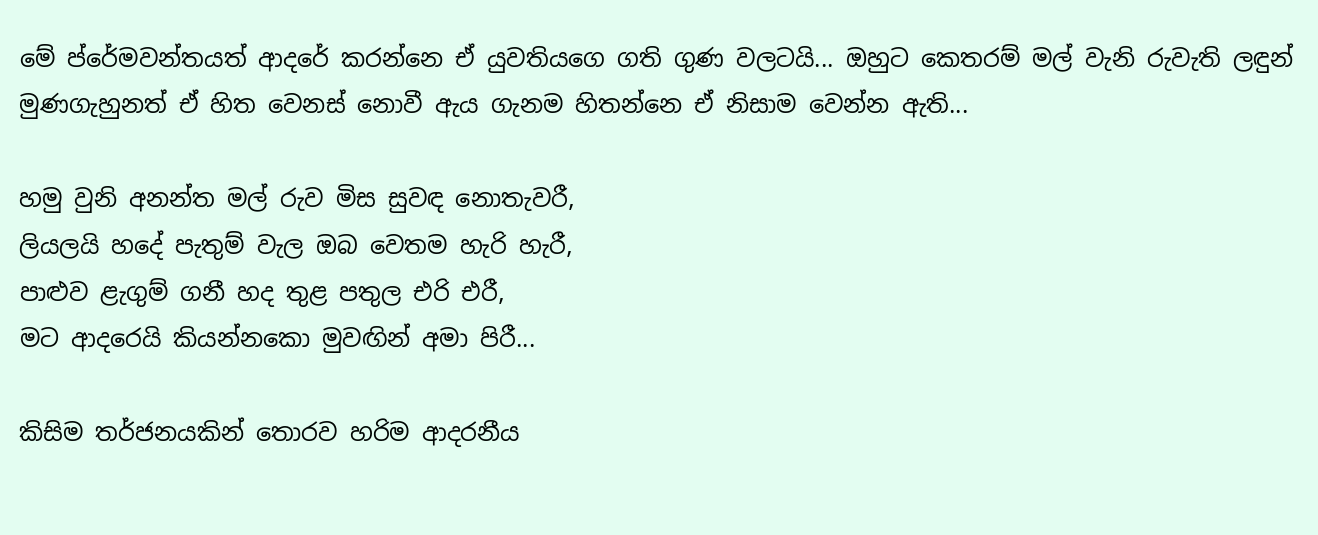මේ ප්රේමවන්තයත් ආදරේ කරන්නෙ ඒ යුවතියගෙ ගති ගුණ වලටයි... ඔහුට කෙතරම් මල් වැනි රුවැති ලඳුන් මුණගැහුනත් ඒ හිත වෙනස් නොවී ඇය ගැනම හිතන්නෙ ඒ නිසාම වෙන්න ඇති...

හමු වුනි අනන්ත මල් රුව මිස සුවඳ නොතැවරී,
ලියලයි හදේ පැතුම් වැල ඔබ වෙතම හැරි හැරී,
පාළුව ළැගුම් ගනී හද තුළ පතුල එරි එරී,
මට ආදරෙයි කියන්නකො මුවඟින් අමා පිරී...

කිසිම තර්ජනයකින් තොරව හරිම ආදරනීය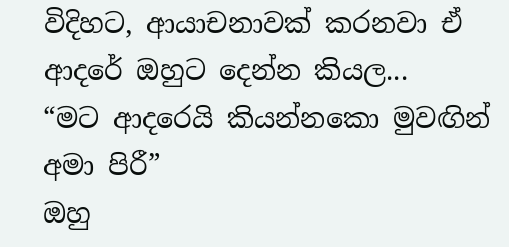විදිහට, ආයාචනාවක් කරනවා ඒ ආදරේ ඔහුට දෙන්න කියල...
“මට ආදරෙයි කියන්නකො මුවඟින් අමා පිරී”
ඔහු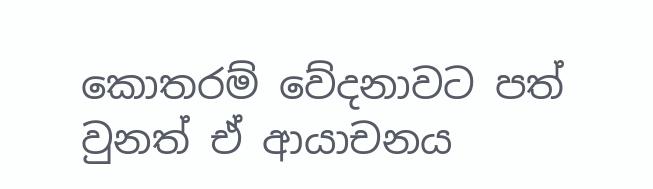කොතරම් වේදනාවට පත් වුනත් ඒ ආයාචනය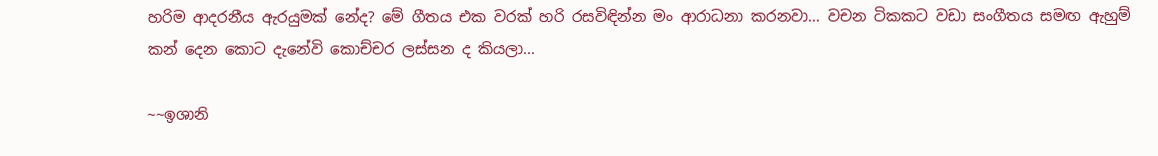හරිම ආදරනීය ඇරයුමක් නේද? මේ ගීතය එක වරක් හරි රසවිඳින්න මං ආරාධනා කරනවා... වචන ටිකකට වඩා සංගීතය සමඟ ඇහුම් කන් දෙන කොට දැනේවි කොච්චර ලස්සන ද කියලා...

~~ඉශානි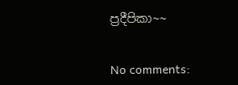ප්‍රදීපිකා~~


No comments: